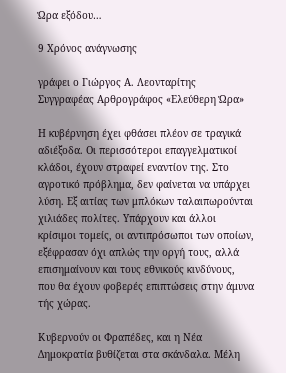Ώρα εξόδου…

9 Χρόνος ανάγνωσης

γράφει ο Γιώργος Α. Λεονταρίτης
Συγγραφέας Αρθρογράφος «Ελεύθερη Ώρα»

Η κυβέρνηση έχει φθάσει πλέον σε τραγικά αδιέξοδα. Οι περισσότεροι επαγγελματικοί κλάδοι, έχουν στραφεί εναντίον της. Στο αγροτικό πρόβλημα, δεν φαίνεται να υπάρχει λύση. Εξ αιτίας των μπλόκων ταλαιπωρούνται χιλιάδες πολίτες. Υπάρχουν και άλλοι κρίσιμοι τομείς, οι αντιπρόσωποι των οποίων, εξέφρασαν όχι απλώς την οργή τους, αλλά επισημαίνουν και τους εθνικούς κινδύνους, που θα έχουν φοβερές επιπτώσεις στην άμυνα τής χώρας.

Κυβερνούν οι Φραπέδες, και η Νέα Δημοκρατία βυθίζεται στα σκάνδαλα. Μέλη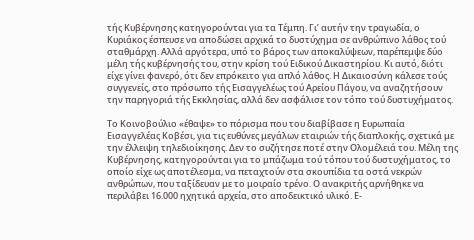τής Κυβέρνησης κατηγορούνται για τα Τέμπη. Γι’ αυτήν την τραγωδία, ο Κυριάκος έσπευσε να αποδώσει αρχικά το δυστύχημα σε ανθρώπινο λάθος τού σταθμάρχη. Αλλά αργότερα, υπό το βάρος των αποκαλύψεων, παρέπεμψε δύο μέλη τής κυβέρνησής του, στην κρίση τού Ειδικού Δικαστηρίου. Κι αυτό, διότι είχε γίνει φανερό, ότι δεν επρόκειτο για απλό λάθος. Η Δικαιοσύνη κάλεσε τούς συγγενείς, στο πρόσωπο τής Εισαγγελέως τού Αρείου Πάγου, να αναζητήσουν την παρηγοριά τής Εκκλησίας, αλλά δεν ασφάλισε τον τόπο τού δυστυχήματος.

Το Κοινοβούλιο «έθαψε» το πόρισμα που του διαβίβασε η Ευρωπαία Εισαγγελέας Κοβέσι, για τις ευθύνες μεγάλων εταιριών τής διαπλοκής, σχετικά με την έλλειψη τηλεδιοίκησης. Δεν το συζήτησε ποτέ στην Ολομέλειά του. Μέλη της Κυβέρνησης, κατηγορούνται για το μπάζωμα τού τόπου τού δυστυχήματος, το οποίο είχε ως αποτέλεσμα, να πεταχτούν στα σκουπίδια τα οστά νεκρών ανθρώπων, που ταξίδευαν με το μοιραίο τρένο. Ο ανακριτής αρνήθηκε να περιλάβει 16.000 ηχητικά αρχεία, στο αποδεικτικό υλικό. Ε-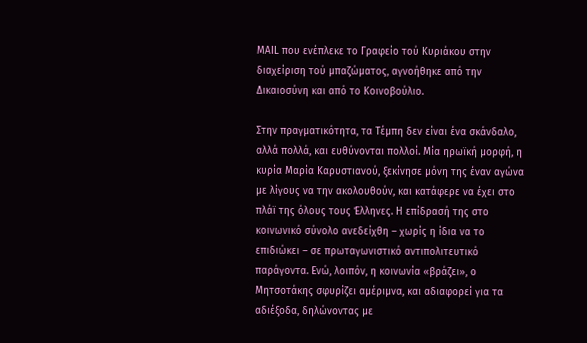MAΙL που ενέπλεκε το Γραφείο τού Κυριάκου στην διαχείριση τού μπαζώματος, αγνοήθηκε από την Δικαιοσύνη και από το Κοινοβούλιο.

Στην πραγματικότητα, τα Τέμπη δεν είναι ένα σκάνδαλο, αλλά πολλά, και ευθύνονται πολλοί. Μία ηρωϊκή μορφή, η κυρία Μαρία Καρυστιανού, ξεκίνησε μόνη της έναν αγώνα με λίγους να την ακολουθούν, και κατάφερε να έχει στο πλάϊ της όλους τους Έλληνες. Η επίδρασή της στο κοινωνικό σύνολο ανεδείχθη – χωρίς η ίδια να το επιδιώκει – σε πρωταγωνιστικό αντιπολιτευτικό παράγοντα. Ενώ, λοιπόν, η κοινωνία «βράζει», ο Μητσοτάκης σφυρίζει αμέριμνα, και αδιαφορεί για τα αδιέξοδα, δηλώνοντας με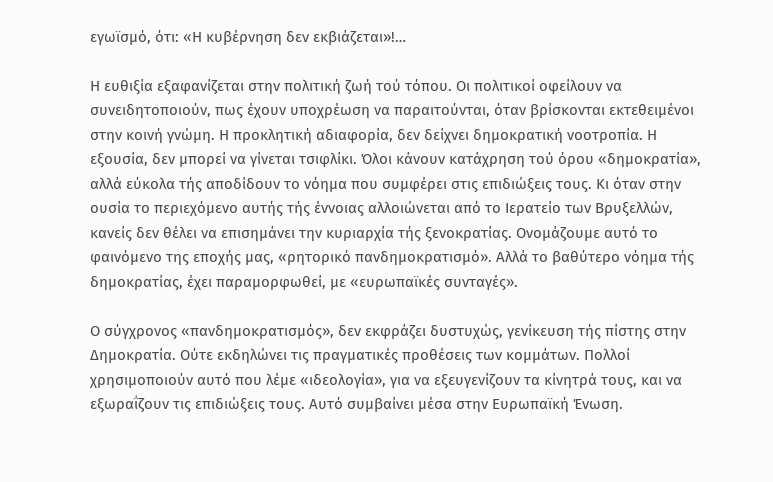εγωϊσμό, ότι: «Η κυβέρνηση δεν εκβιάζεται»!…

Η ευθιξία εξαφανίζεται στην πολιτική ζωή τού τόπου. Οι πολιτικοί οφείλουν να συνειδητοποιούν, πως έχουν υποχρέωση να παραιτούνται, όταν βρίσκονται εκτεθειμένοι στην κοινή γνώμη. Η προκλητική αδιαφορία, δεν δείχνει δημοκρατική νοοτροπία. Η εξουσία, δεν μπορεί να γίνεται τσιφλίκι. Όλοι κάνουν κατάχρηση τού όρου «δημοκρατία», αλλά εύκολα τής αποδίδουν το νόημα που συμφέρει στις επιδιώξεις τους. Κι όταν στην ουσία το περιεχόμενο αυτής τής έννοιας αλλοιώνεται από το Ιερατείο των Βρυξελλών, κανείς δεν θέλει να επισημάνει την κυριαρχία τής ξενοκρατίας. Ονομάζουμε αυτό το φαινόμενο της εποχής μας, «ρητορικό πανδημοκρατισμό». Αλλά το βαθύτερο νόημα τής δημοκρατίας, έχει παραμορφωθεί, με «ευρωπαϊκές συνταγές».

Ο σύγχρονος «πανδημοκρατισμός», δεν εκφράζει δυστυχώς, γενίκευση τής πίστης στην Δημοκρατία. Ούτε εκδηλώνει τις πραγματικές προθέσεις των κομμάτων. Πολλοί χρησιμοποιούν αυτό που λέμε «ιδεολογία», για να εξευγενίζουν τα κίνητρά τους, και να εξωραΐζουν τις επιδιώξεις τους. Αυτό συμβαίνει μέσα στην Ευρωπαϊκή Ένωση.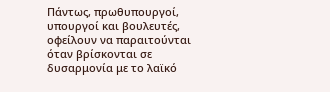Πάντως, πρωθυπουργοί, υπουργοί και βουλευτές, οφείλουν να παραιτούνται όταν βρίσκονται σε δυσαρμονία με το λαϊκό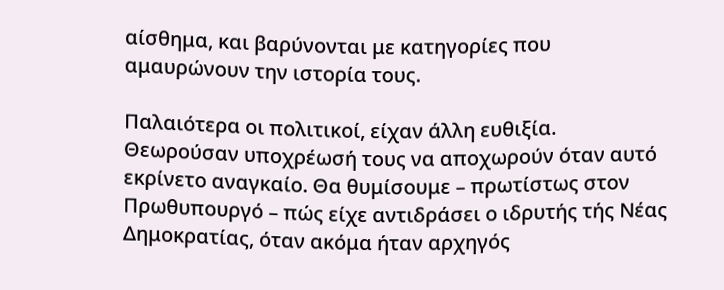αίσθημα, και βαρύνονται με κατηγορίες που αμαυρώνουν την ιστορία τους.

Παλαιότερα οι πολιτικοί, είχαν άλλη ευθιξία. Θεωρούσαν υποχρέωσή τους να αποχωρούν όταν αυτό εκρίνετο αναγκαίο. Θα θυμίσουμε – πρωτίστως στον Πρωθυπουργό – πώς είχε αντιδράσει ο ιδρυτής τής Νέας Δημοκρατίας, όταν ακόμα ήταν αρχηγός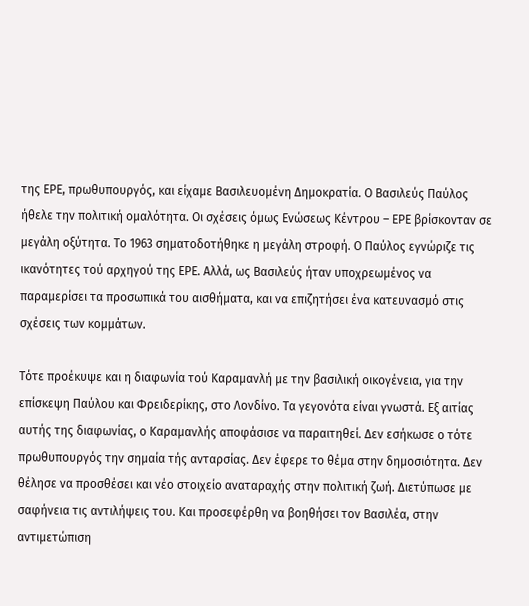της ΕΡΕ, πρωθυπουργός, και είχαμε Βασιλευομένη Δημοκρατία. Ο Βασιλεύς Παύλος ήθελε την πολιτική ομαλότητα. Οι σχέσεις όμως Ενώσεως Κέντρου – ΕΡΕ βρίσκονταν σε μεγάλη οξύτητα. Το 1963 σηματοδοτήθηκε η μεγάλη στροφή. Ο Παύλος εγνώριζε τις ικανότητες τού αρχηγού της ΕΡΕ. Αλλά, ως Βασιλεύς ήταν υποχρεωμένος να παραμερίσει τα προσωπικά του αισθήματα, και να επιζητήσει ένα κατευνασμό στις σχέσεις των κομμάτων.

Τότε προέκυψε και η διαφωνία τού Καραμανλή με την βασιλική οικογένεια, για την επίσκεψη Παύλου και Φρειδερίκης, στο Λονδίνο. Τα γεγονότα είναι γνωστά. Εξ αιτίας αυτής της διαφωνίας, ο Καραμανλής αποφάσισε να παραιτηθεί. Δεν εσήκωσε ο τότε πρωθυπουργός την σημαία τής ανταρσίας. Δεν έφερε το θέμα στην δημοσιότητα. Δεν θέλησε να προσθέσει και νέο στοιχείο αναταραχής στην πολιτική ζωή. Διετύπωσε με σαφήνεια τις αντιλήψεις του. Και προσεφέρθη να βοηθήσει τον Βασιλέα, στην αντιμετώπιση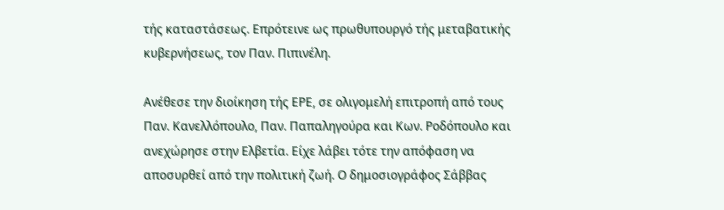τής καταστάσεως. Επρότεινε ως πρωθυπουργό τής μεταβατικής κυβερνήσεως, τον Παν. Πιπινέλη.

Ανέθεσε την διοίκηση τής ΕΡΕ, σε ολιγομελή επιτροπή από τους Παν. Κανελλόπουλο, Παν. Παπαληγούρα και Κων. Ροδόπουλο και ανεχώρησε στην Ελβετία. Είχε λάβει τότε την απόφαση να αποσυρθεί από την πολιτική ζωή. Ο δημοσιογράφος Σάββας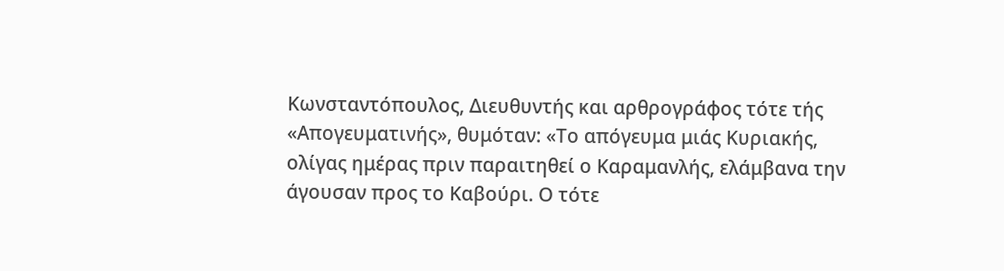Κωνσταντόπουλος, Διευθυντής και αρθρογράφος τότε τής «Απογευματινής», θυμόταν: «Το απόγευμα μιάς Κυριακής, ολίγας ημέρας πριν παραιτηθεί ο Καραμανλής, ελάμβανα την άγουσαν προς το Καβούρι. Ο τότε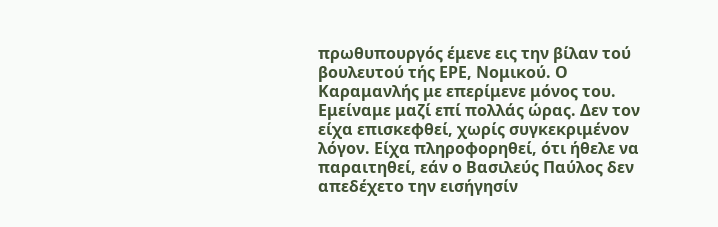πρωθυπουργός έμενε εις την βίλαν τού βουλευτού τής ΕΡΕ, Νομικού. Ο Καραμανλής με επερίμενε μόνος του. Εμείναμε μαζί επί πολλάς ώρας. Δεν τον είχα επισκεφθεί, χωρίς συγκεκριμένον λόγον. Είχα πληροφορηθεί, ότι ήθελε να παραιτηθεί, εάν ο Βασιλεύς Παύλος δεν απεδέχετο την εισήγησίν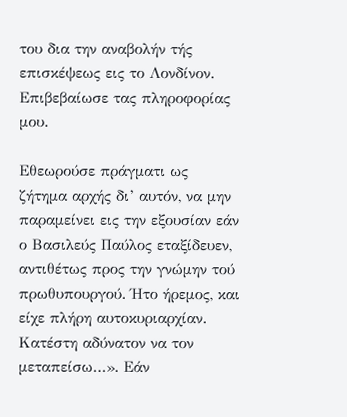του δια την αναβολήν τής επισκέψεως εις το Λονδίνον. Επιβεβαίωσε τας πληροφορίας μου.

Εθεωρούσε πράγματι ως ζήτημα αρχής δι’ αυτόν, να μην παραμείνει εις την εξουσίαν εάν ο Βασιλεύς Παύλος εταξίδευεν, αντιθέτως προς την γνώμην τού πρωθυπουργού. Ήτο ήρεμος, και είχε πλήρη αυτοκυριαρχίαν. Κατέστη αδύνατον να τον μεταπείσω…». Εάν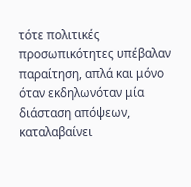τότε πολιτικές προσωπικότητες υπέβαλαν παραίτηση, απλά και μόνο όταν εκδηλωνόταν μία διάσταση απόψεων, καταλαβαίνει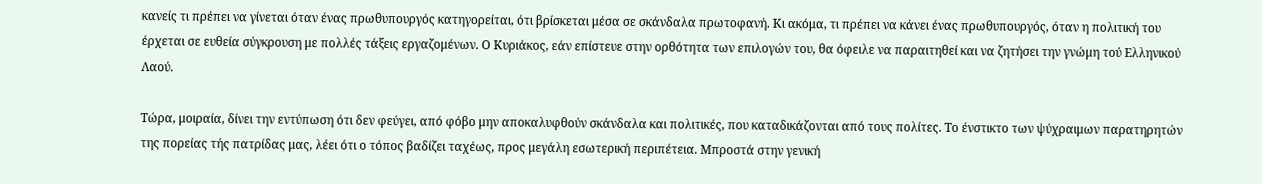κανείς τι πρέπει να γίνεται όταν ένας πρωθυπουργός κατηγορείται, ότι βρίσκεται μέσα σε σκάνδαλα πρωτοφανή. Κι ακόμα, τι πρέπει να κάνει ένας πρωθυπουργός, όταν η πολιτική του έρχεται σε ευθεία σύγκρουση με πολλές τάξεις εργαζομένων. Ο Κυριάκος, εάν επίστευε στην ορθότητα των επιλογών του, θα όφειλε να παραιτηθεί και να ζητήσει την γνώμη τού Ελληνικού Λαού.

Τώρα, μοιραία, δίνει την εντύπωση ότι δεν φεύγει, από φόβο μην αποκαλυφθούν σκάνδαλα και πολιτικές, που καταδικάζονται από τους πολίτες. Το ένστικτο των ψύχραιμων παρατηρητών της πορείας τής πατρίδας μας, λέει ότι ο τόπος βαδίζει ταχέως, προς μεγάλη εσωτερική περιπέτεια. Μπροστά στην γενική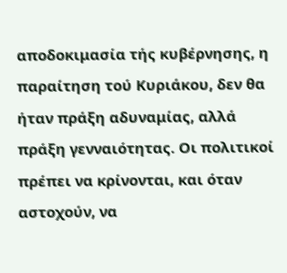αποδοκιμασία τής κυβέρνησης, η παραίτηση τού Κυριάκου, δεν θα ήταν πράξη αδυναμίας, αλλά πράξη γενναιότητας. Οι πολιτικοί πρέπει να κρίνονται, και όταν αστοχούν, να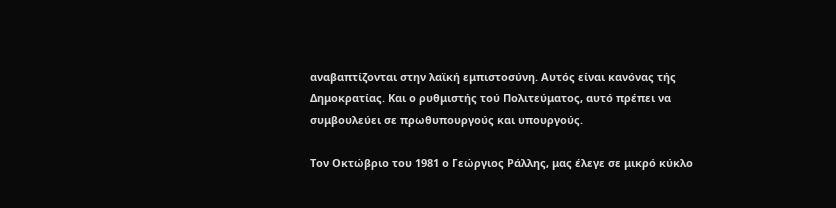αναβαπτίζονται στην λαϊκή εμπιστοσύνη. Αυτός είναι κανόνας τής Δημοκρατίας. Και ο ρυθμιστής τού Πολιτεύματος, αυτό πρέπει να συμβουλεύει σε πρωθυπουργούς και υπουργούς.

Τον Οκτώβριο του 1981 ο Γεώργιος Ράλλης, μας έλεγε σε μικρό κύκλο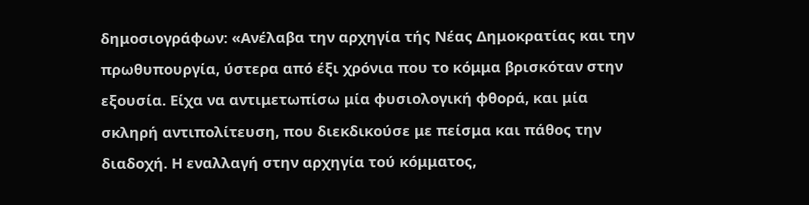δημοσιογράφων: «Ανέλαβα την αρχηγία τής Νέας Δημοκρατίας και την πρωθυπουργία, ύστερα από έξι χρόνια που το κόμμα βρισκόταν στην εξουσία. Είχα να αντιμετωπίσω μία φυσιολογική φθορά, και μία σκληρή αντιπολίτευση, που διεκδικούσε με πείσμα και πάθος την διαδοχή. Η εναλλαγή στην αρχηγία τού κόμματος,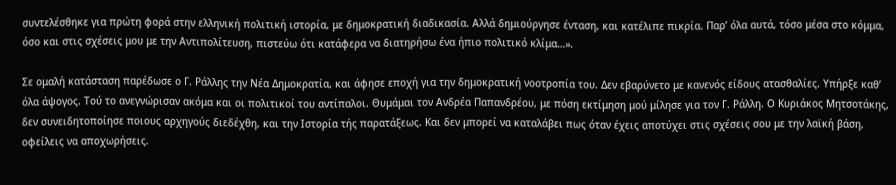συντελέσθηκε για πρώτη φορά στην ελληνική πολιτική ιστορία, με δημοκρατική διαδικασία. Αλλά δημιούργησε ένταση, και κατέλιπε πικρία. Παρ’ όλα αυτά, τόσο μέσα στο κόμμα, όσο και στις σχέσεις μου με την Αντιπολίτευση, πιστεύω ότι κατάφερα να διατηρήσω ένα ήπιο πολιτικό κλίμα…».

Σε ομαλή κατάσταση παρέδωσε ο Γ. Ράλλης την Νέα Δημοκρατία, και άφησε εποχή για την δημοκρατική νοοτροπία του. Δεν εβαρύνετο με κανενός είδους ατασθαλίες. Υπήρξε καθ’ όλα άψογος. Τού το ανεγνώρισαν ακόμα και οι πολιτικοί του αντίπαλοι. Θυμάμαι τον Ανδρέα Παπανδρέου, με πόση εκτίμηση μού μίλησε για τον Γ. Ράλλη. Ο Κυριάκος Μητσοτάκης, δεν συνειδητοποίησε ποιους αρχηγούς διεδέχθη, και την Ιστορία τής παρατάξεως. Και δεν μπορεί να καταλάβει πως όταν έχεις αποτύχει στις σχέσεις σου με την λαϊκή βάση, οφείλεις να αποχωρήσεις.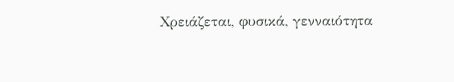Χρειάζεται, φυσικά, γενναιότητα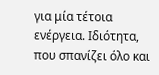για μία τέτοια ενέργεια. Ιδιότητα, που σπανίζει όλο και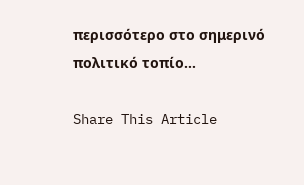περισσότερο στο σημερινό πολιτικό τοπίο…

Share This Article